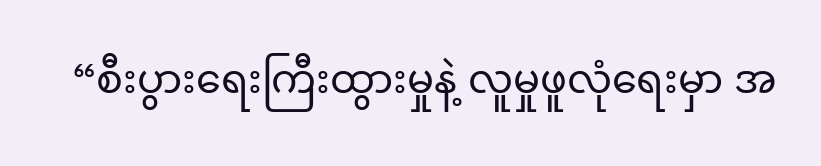“စီးပွားရေးကြီးထွားမှုနဲ့ လူမှုဖူလုံရေးမှာ အ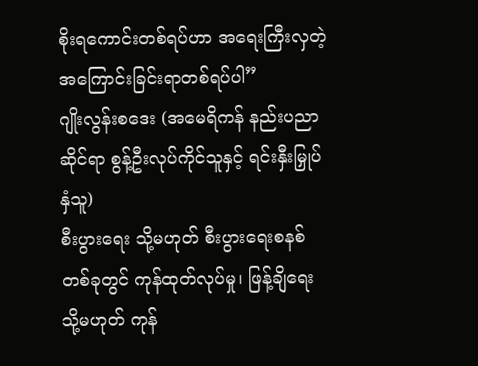စိုးရကောင်းတစ်ရပ်ဟာ အရေးကြီးလှတဲ့ အကြောင်းခြင်းရာတစ်ရပ်ပါ”
ဂျိုးလွန်းစဒေး (အမေရိကန် နည်းပညာဆိုင်ရာ စွန့်ဦးလုပ်ကိုင်သူနှင့် ရင်းနှီးမြှုပ်နှံသူ)
စီးပွားရေး သို့မဟုတ် စီးပွားရေးစနစ်တစ်ခုတွင် ကုန်ထုတ်လုပ်မှု၊ ဖြန့်ချိရေး သို့မဟုတ် ကုန်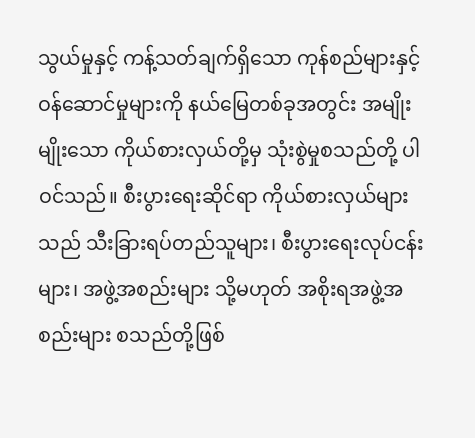သွယ်မှုနှင့် ကန့်သတ်ချက်ရှိသော ကုန်စည်များနှင့် ဝန်ဆောင်မှုများကို နယ်မြေတစ်ခုအတွင်း အမျိုးမျိုးသော ကိုယ်စားလှယ်တို့မှ သုံးစွဲမှုစသည်တို့ ပါဝင်သည်။ စီးပွားရေးဆိုင်ရာ ကိုယ်စားလှယ်များသည် သီးခြားရပ်တည်သူများ၊ စီးပွားရေးလုပ်ငန်းများ၊ အဖွဲ့အစည်းများ သို့မဟုတ် အစိုးရအဖွဲ့အစည်းများ စသည်တို့ဖြစ်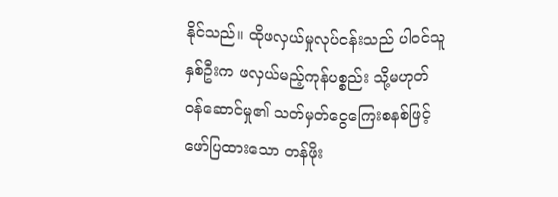နိုင်သည်။ ထိုဖလှယ်မှုလုပ်ငန်းသည် ပါဝင်သူနှစ်ဦးက ဖလှယ်မည့်ကုန်ပစ္စည်း သို့မဟုတ် ဝန်ဆောင်မှု၏ သတ်မှတ်ငွေကြေးစနစ်ဖြင့် ဖော်ပြထားသော တန်ဖိုး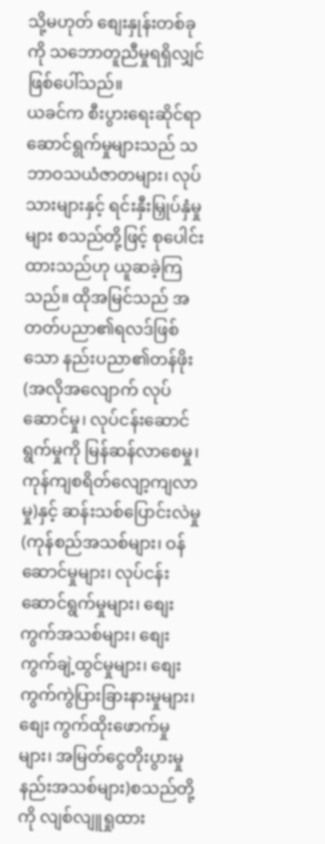သို့မဟုတ် စျေးနှုန်းတစ်ခုကို သဘောတူညီမှုရရှိလျှင် ဖြစ်ပေါ်သည်။
ယခင်က စီးပွားရေးဆိုင်ရာဆောင်ရွက်မှုများသည် သဘာဝသယံဇာတများ၊ လုပ်သားများနှင့် ရင်းနှီးမြှုပ်နှံမှုများ စသည်တို့ဖြင့် စုပေါင်းထားသည်ဟု ယူဆခဲ့ကြသည်။ ထိုအမြင်သည် အတတ်ပညာ၏ရလဒ်ဖြစ်သော နည်းပညာ၏တန်ဖိုး(အလိုအလျောက် လုပ်ဆောင်မှု၊ လုပ်ငန်းဆောင်ရွက်မှုကို မြန်ဆန်လာစေမှု၊ ကုန်ကျစရိတ်လျော့ကျလာမှု)နှင့် ဆန်းသစ်ပြောင်းလဲမှု (ကုန်စည်အသစ်များ၊ ဝန်ဆောင်မှုများ၊ လုပ်ငန်းဆောင်ရွက်မှုများ၊ စျေးကွက်အသစ်များ၊ စျေးကွက်ချဲ့ထွင်မှုများ၊ စျေးကွက်ကွဲပြားခြားနားမှုများ၊ စျေး ကွက်ထိုးဖောက်မှုများ၊ အမြတ်ငွေတိုးပွားမှုနည်းအသစ်များ)စသည်တို့ကို လျစ်လျူရှုထား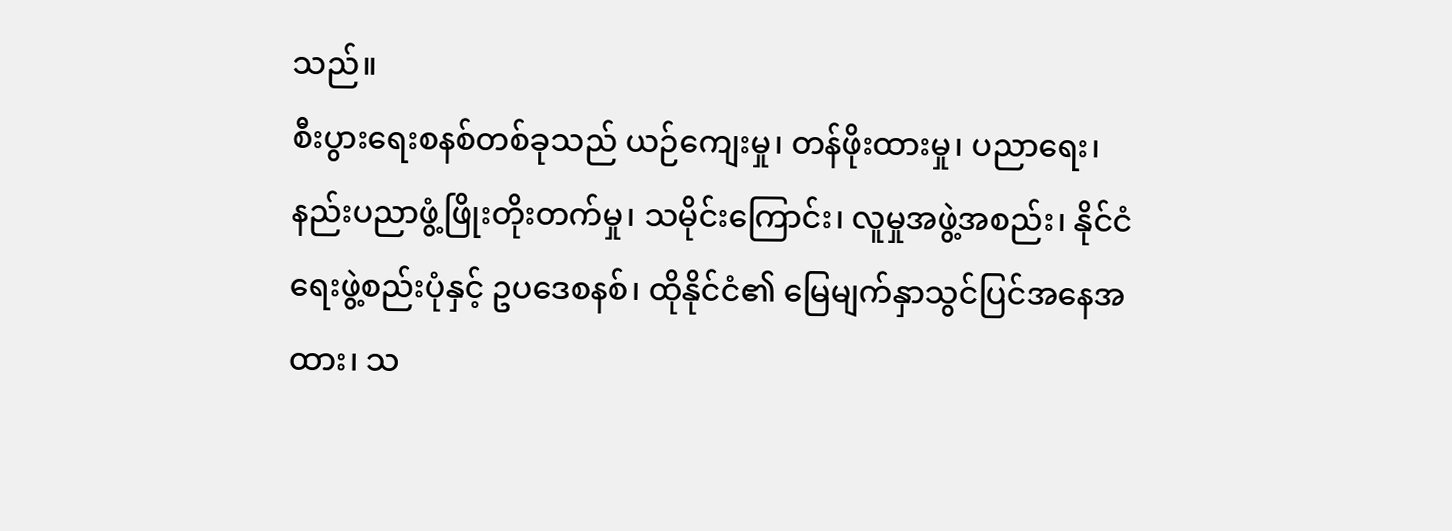သည်။
စီးပွားရေးစနစ်တစ်ခုသည် ယဉ်ကျေးမှု၊ တန်ဖိုးထားမှု၊ ပညာရေး၊ နည်းပညာဖွံ့ဖြိုးတိုးတက်မှု၊ သမိုင်းကြောင်း၊ လူမှုအဖွဲ့အစည်း၊ နိုင်ငံရေးဖွဲ့စည်းပုံနှင့် ဥပဒေစနစ်၊ ထိုနိုင်ငံ၏ မြေမျက်နှာသွင်ပြင်အနေအထား၊ သ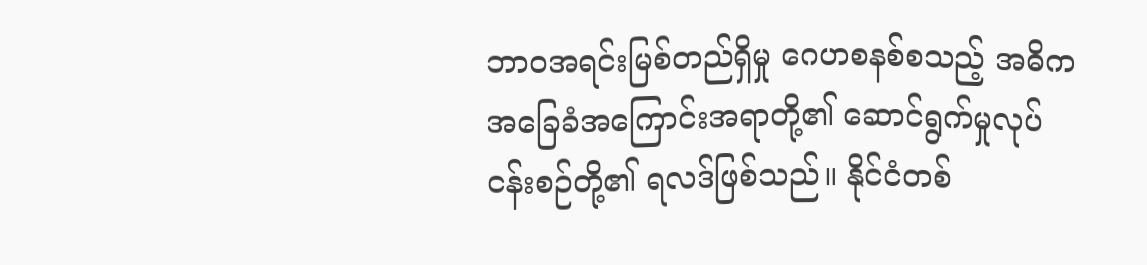ဘာဝအရင်းမြစ်တည်ရှိမှု ဂေဟစနစ်စသည့် အဓိကအခြေခံအကြောင်းအရာတို့၏ ဆောင်ရွက်မှုလုပ်ငန်းစဉ်တို့၏ ရလဒ်ဖြစ်သည်။ နိုင်ငံတစ်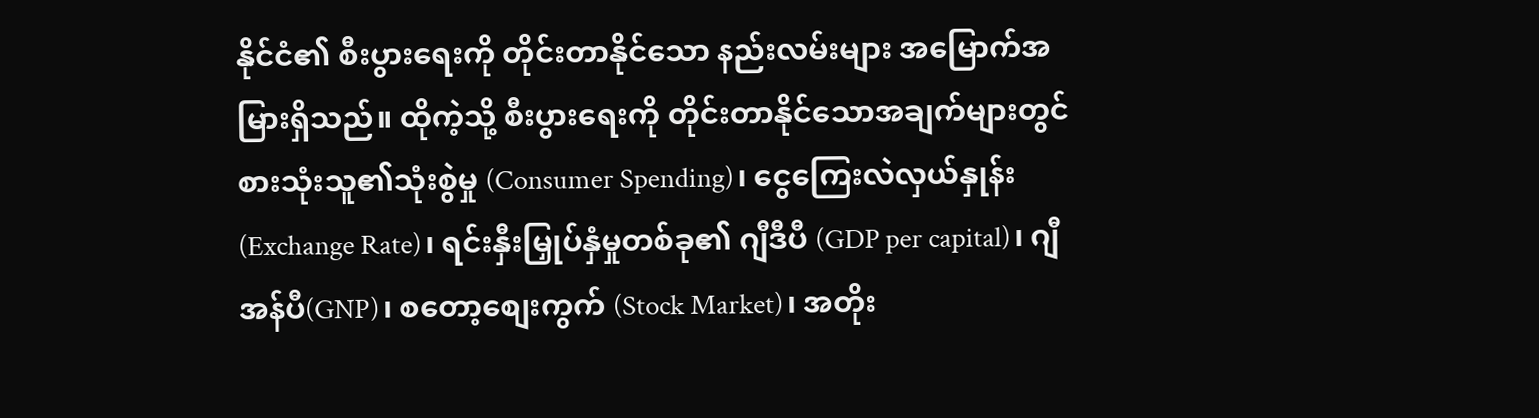နိုင်ငံ၏ စီးပွားရေးကို တိုင်းတာနိုင်သော နည်းလမ်းများ အမြောက်အမြားရှိသည်။ ထိုကဲ့သို့ စီးပွားရေးကို တိုင်းတာနိုင်သောအချက်များတွင် စားသုံးသူ၏သုံးစွဲမှု (Consumer Spending)၊ ငွေကြေးလဲလှယ်နှုန်း (Exchange Rate)၊ ရင်းနှီးမြှုပ်နှံမှုတစ်ခု၏ ဂျီဒီပီ (GDP per capital)၊ ဂျီအန်ပီ(GNP)၊ စတော့စျေးကွက် (Stock Market)၊ အတိုး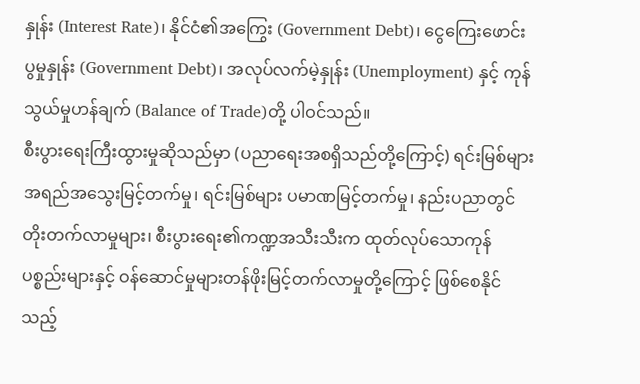နှုန်း (Interest Rate)၊ နိုင်ငံ၏အကြွေး (Government Debt)၊ ငွေကြေးဖောင်းပွမှုနှုန်း (Government Debt)၊ အလုပ်လက်မဲ့နှုန်း (Unemployment) နှင့် ကုန်သွယ်မှုဟန်ချက် (Balance of Trade)တို့ ပါဝင်သည်။
စီးပွားရေးကြီးထွားမှုဆိုသည်မှာ (ပညာရေးအစရှိသည်တို့ကြောင့်) ရင်းမြစ်များ အရည်အသွေးမြင့်တက်မှု၊ ရင်းမြစ်များ ပမာဏမြင့်တက်မှု၊ နည်းပညာတွင် တိုးတက်လာမှုများ၊ စီးပွားရေး၏ကဏ္ဍအသီးသီးက ထုတ်လုပ်သောကုန်ပစ္စည်းများနှင့် ဝန်ဆောင်မှုများတန်ဖိုးမြင့်တက်လာမှုတို့ကြောင့် ဖြစ်စေနိုင်သည့်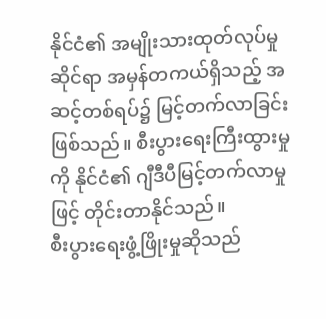နိုင်ငံ၏ အမျိုးသားထုတ်လုပ်မှုဆိုင်ရာ အမှန်တကယ်ရှိသည့် အဆင့်တစ်ရပ်၌ မြင့်တက်လာခြင်းဖြစ်သည်။ စီးပွားရေးကြီးထွားမှုကို နိုင်ငံ၏ ဂျီဒီပီမြင့်တက်လာမှုဖြင့် တိုင်းတာနိုင်သည်။
စီးပွားရေးဖွံ့ဖြိုးမှုဆိုသည်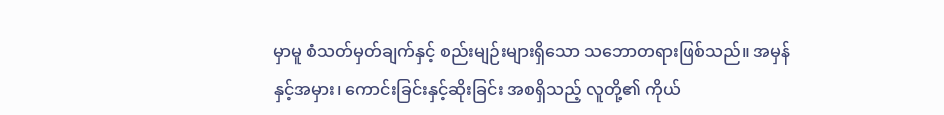မှာမူ စံသတ်မှတ်ချက်နှင့် စည်းမျဉ်းများရှိသော သဘောတရားဖြစ်သည်။ အမှန်နှင့်အမှား၊ ကောင်းခြင်းနှင့်ဆိုးခြင်း အစရှိသည့် လူတို့၏ ကိုယ်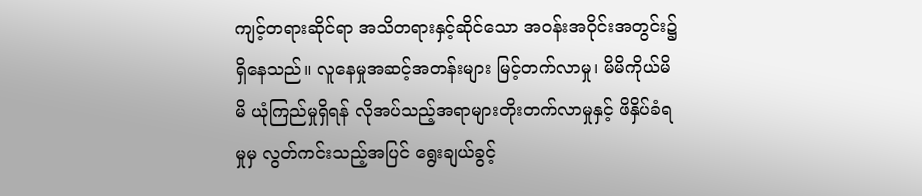ကျင့်တရားဆိုင်ရာ အသိတရားနှင့်ဆိုင်သော အဝန်းအဝိုင်းအတွင်း၌ ရှိနေသည်။ လူနေမှုအဆင့်အတန်းများ မြင့်တက်လာမှု၊ မိမိကိုယ်မိမိ ယုံကြည်မှုရှိရန် လိုအပ်သည့်အရာများတိုးတက်လာမှုနှင့် ဖိနှိပ်ခံရမှုမှ လွတ်ကင်းသည့်အပြင် ရွေးချယ်ခွင့်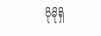ပိုမိုရှိ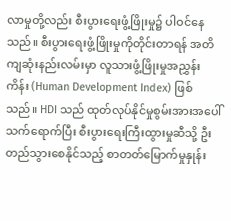လာမှုတို့လည်း စီးပွားရေးဖွံ့ဖြိုးမှု၌ ပါဝင်နေသည်။ စီးပွားရေးဖွံ့ဖြိုးမှုကိုတိုင်းတာရန် အတိကျဆုံးနည်းလမ်းမှာ လူသားဖွံ့ဖြိုးမှုအညွှန်းကိန်း (Human Development Index) ဖြစ်သည်။ HDI သည် ထုတ်လုပ်နိုင်မှုစွမ်းအားအပေါ်သက်ရောက်ပြီး စီးပွားရေးကြီးထွားမှုဆီသို့ ဦးတည်သွားစေနိုင်သည့် စာတတ်မြောက်မှုနှုန်း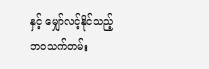နှင့် မျှော်လင့်နိုင်သည့် ဘဝသက်တမ်း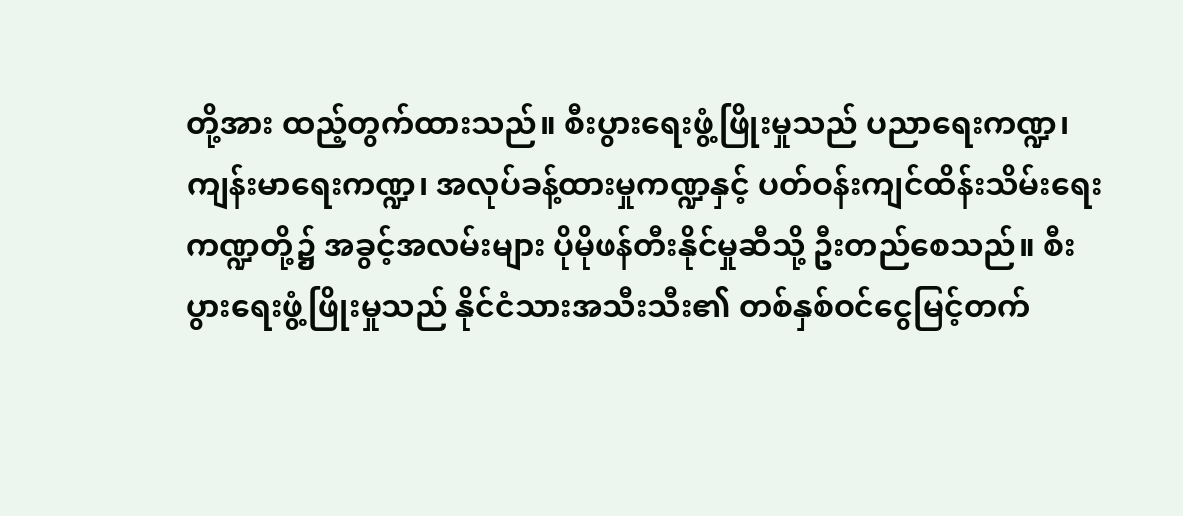တို့အား ထည့်တွက်ထားသည်။ စီးပွားရေးဖွံ့ဖြိုးမှုသည် ပညာရေးကဏ္ဍ၊ ကျန်းမာရေးကဏ္ဍ၊ အလုပ်ခန့်ထားမှုကဏ္ဍနှင့် ပတ်ဝန်းကျင်ထိန်းသိမ်းရေးကဏ္ဍတို့၌ အခွင့်အလမ်းများ ပိုမိုဖန်တီးနိုင်မှုဆီသို့ ဦးတည်စေသည်။ စီးပွားရေးဖွံ့ဖြိုးမှုသည် နိုင်ငံသားအသီးသီး၏ တစ်နှစ်ဝင်ငွေမြင့်တက်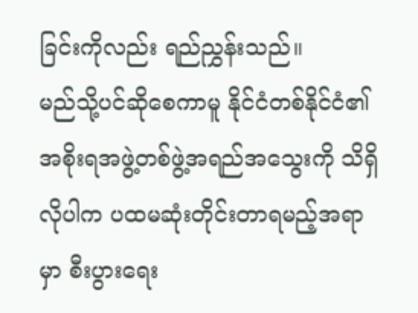ခြင်းကိုလည်း ရည်ညွှန်းသည်။
မည်သို့ပင်ဆိုစေကာမူ နိုင်ငံတစ်နိုင်ငံ၏ အစိုးရအဖွဲ့တစ်ဖွဲ့အရည်အသွေးကို သိရှိလိုပါက ပထမဆုံးတိုင်းတာရမည့်အရာမှာ စီးပွားရေး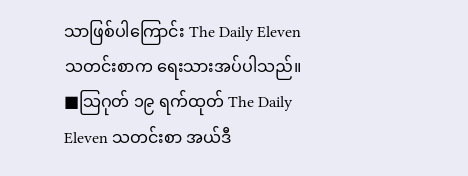သာဖြစ်ပါကြောင်း The Daily Eleven သတင်းစာက ရေးသားအပ်ပါသည်။
■သြဂုတ် ၁၉ ရက်ထုတ် The Daily Eleven သတင်းစာ အယ်ဒီ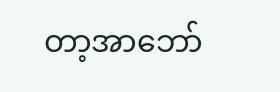တာ့အာဘော်